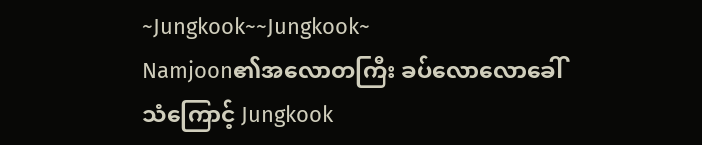~Jungkook~~Jungkook~
Namjoon၏အလောတကြီး ခပ်လောလောခေါ်သံကြောင့် Jungkook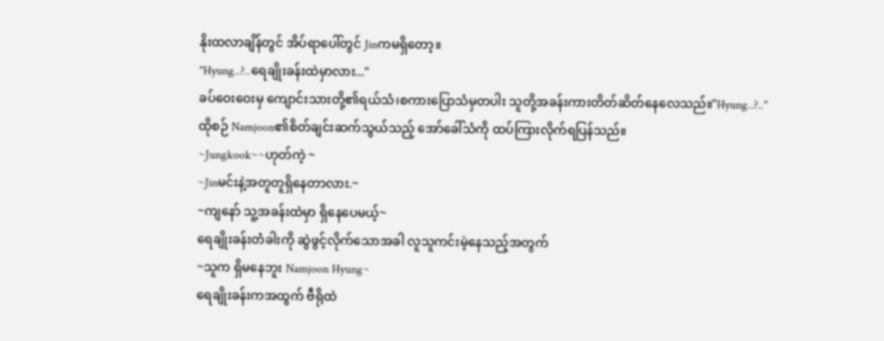နိုးထလာချိန်တွင် အိပ်ရာပေါ်တွင် Jinကမရှိတော့။
"Hyung..?..ရေချိုးခန်းထဲမှာလား..."
ခပ်ဝေးဝေးမှ ကျောင်းသားတို့၏ရယ်သံ၊စကားပြောသံမှတပါး သူတို့အခန်းကားတိတ်ဆိတ်နေလေသည်။"Hyung..?.."
ထိုစဉ် Namjoon၏စိတ်ချင်းဆက်သွယ်သည့် အော်ခေါ်သံကို ထပ်ကြားလိုက်ရပြန်သည်။
~Jungkook~~ဟုတ်ကဲ့ ~
~Jinမင်းနဲ့အတူတူရှိနေတာလား.~
~ကျနော် သူ့အခန်းထဲမှာ ရှိနေပေမယ့်~
ရေချိုးခန်းတံခါးကို ဆွဲဖွင့်လိုက်သောအခါ လူသူကင်းမဲ့နေသည့်အတွက်
~သူက ရှိမနေဘူး Namjoon Hyung~
ရေချိုးခန်းကအထွက် ဗီရိုထဲ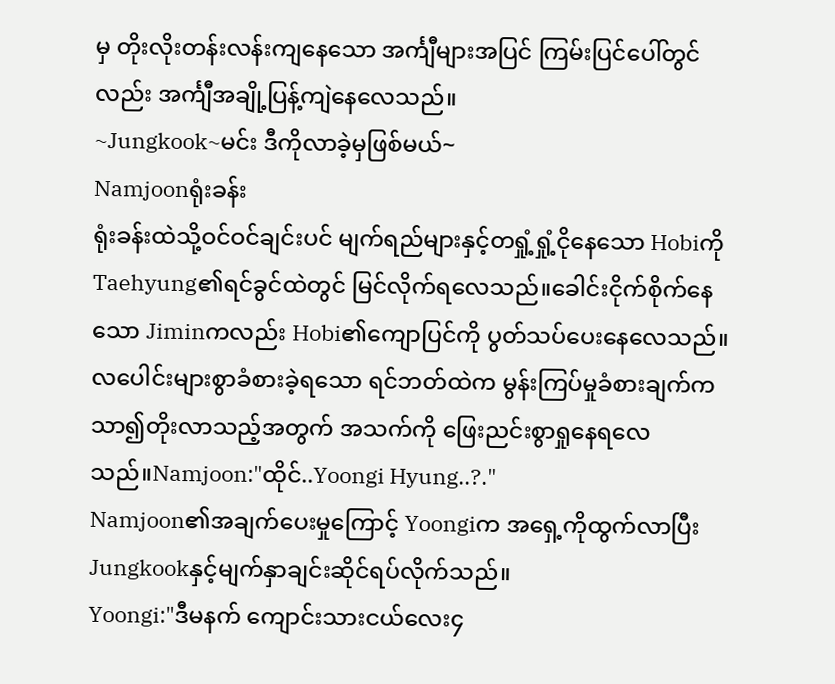မှ တိုးလိုးတန်းလန်းကျနေသော အင်္ကျီများအပြင် ကြမ်းပြင်ပေါ်တွင်လည်း အင်္ကျီအချို့ပြန့်ကျဲနေလေသည်။
~Jungkook~မင်း ဒီကိုလာခဲ့မှဖြစ်မယ်~
Namjoonရုံးခန်း
ရုံးခန်းထဲသို့ဝင်ဝင်ချင်းပင် မျက်ရည်များနှင့်တရှုံ့ရှုံ့ငိုနေသော Hobiကို Taehyung၏ရင်ခွင်ထဲတွင် မြင်လိုက်ရလေသည်။ခေါင်းငိုက်စိုက်နေသော Jiminကလည်း Hobi၏ကျောပြင်ကို ပွတ်သပ်ပေးနေလေသည်။
လပေါင်းများစွာခံစားခဲ့ရသော ရင်ဘတ်ထဲက မွန်းကြပ်မှုခံစားချက်က သာ၍တိုးလာသည့်အတွက် အသက်ကို ဖြေးညင်းစွာရှုနေရလေသည်။Namjoon:"ထိုင်..Yoongi Hyung..?."
Namjoon၏အချက်ပေးမှုကြောင့် Yoongiက အရှေ့ကိုထွက်လာပြီး Jungkookနှင့်မျက်နှာချင်းဆိုင်ရပ်လိုက်သည်။
Yoongi:"ဒီမနက် ကျောင်းသားငယ်လေး၄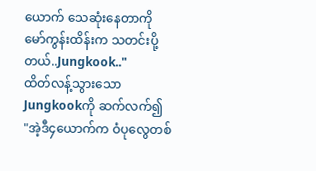ယောက် သေဆုံးနေတာကို မော်ကွန်းထိန်းက သတင်းပို့တယ်..Jungkook.."
ထိတ်လန့်သွားသော Jungkookကို ဆက်လက်၍
"အဲ့ဒီ၄ယောက်က ဝံပုလွေတစ်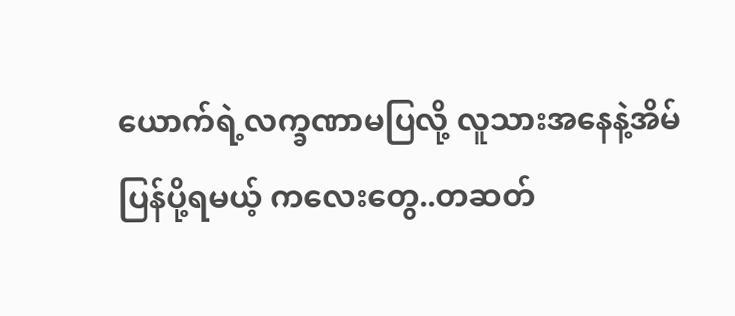ယောက်ရဲ့လက္ခဏာမပြလို့ လူသားအနေနဲ့အိမ်ပြန်ပို့ရမယ့် ကလေးတွေ..တဆတ်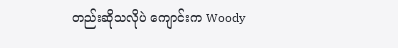တည်းဆိုသလိုပဲ ကျောင်းက Woody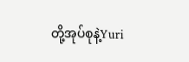တို့အုပ်စုနဲ့Yuri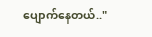ပျောက်နေတယ်.."